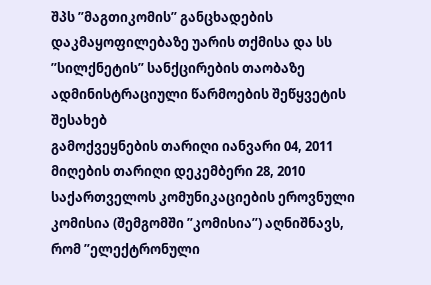შპს ”მაგთიკომის” განცხადების დაკმაყოფილებაზე უარის თქმისა და სს ”სილქნეტის” სანქცირების თაობაზე ადმინისტრაციული წარმოების შეწყვეტის შესახებ
გამოქვეყნების თარიღი იანვარი 04, 2011
მიღების თარიღი დეკემბერი 28, 2010
საქართველოს კომუნიკაციების ეროვნული კომისია (შემგომში ”კომისია”) აღნიშნავს, რომ ”ელექტრონული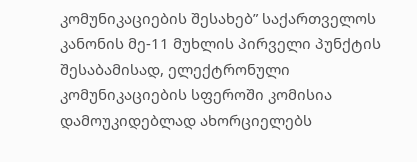კომუნიკაციების შესახებ” საქართველოს კანონის მე-11 მუხლის პირველი პუნქტის შესაბამისად, ელექტრონული კომუნიკაციების სფეროში კომისია დამოუკიდებლად ახორციელებს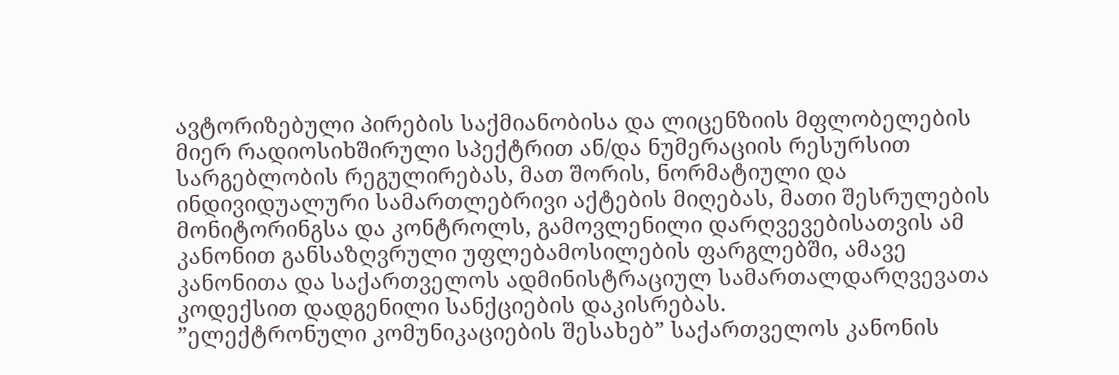ავტორიზებული პირების საქმიანობისა და ლიცენზიის მფლობელების მიერ რადიოსიხშირული სპექტრით ან/და ნუმერაციის რესურსით სარგებლობის რეგულირებას, მათ შორის, ნორმატიული და ინდივიდუალური სამართლებრივი აქტების მიღებას, მათი შესრულების მონიტორინგსა და კონტროლს, გამოვლენილი დარღვევებისათვის ამ კანონით განსაზღვრული უფლებამოსილების ფარგლებში, ამავე კანონითა და საქართველოს ადმინისტრაციულ სამართალდარღვევათა კოდექსით დადგენილი სანქციების დაკისრებას.
”ელექტრონული კომუნიკაციების შესახებ” საქართველოს კანონის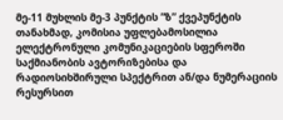მე-11 მუხლის მე-3 პუნქტის ”ზ” ქვეპუნქტის თანახმად, კომისია უფლებამოსილია ელექტრონული კომუნიკაციების სფეროში საქმიანობის ავტორიზებისა და რადიოსიხშირული სპექტრით ან/და ნუმერაციის რესურსით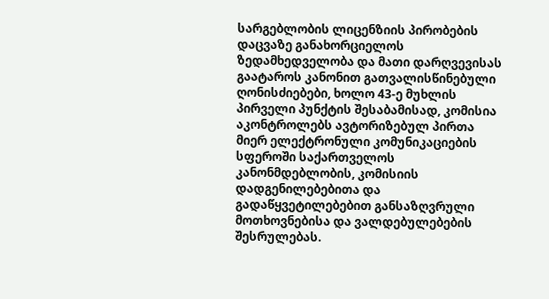სარგებლობის ლიცენზიის პირობების დაცვაზე განახორციელოს ზედამხედველობა და მათი დარღვევისას გაატაროს კანონით გათვალისწინებული ღონისძიებები, ხოლო 43-ე მუხლის პირველი პუნქტის შესაბამისად, კომისია აკონტროლებს ავტორიზებულ პირთა მიერ ელექტრონული კომუნიკაციების სფეროში საქართველოს კანონმდებლობის, კომისიის დადგენილებებითა და გადაწყვეტილებებით განსაზღვრული მოთხოვნებისა და ვალდებულებების შესრულებას.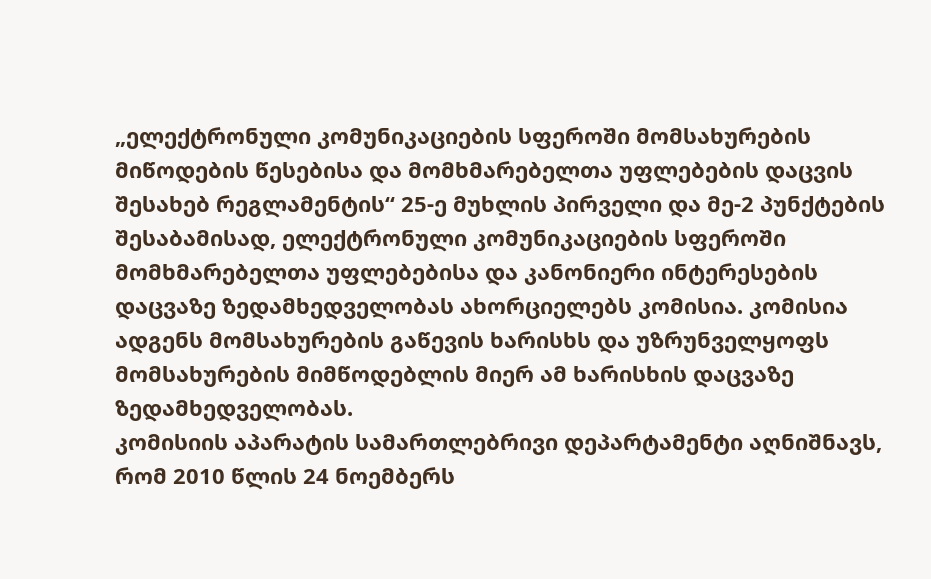„ელექტრონული კომუნიკაციების სფეროში მომსახურების მიწოდების წესებისა და მომხმარებელთა უფლებების დაცვის შესახებ რეგლამენტის“ 25-ე მუხლის პირველი და მე-2 პუნქტების შესაბამისად, ელექტრონული კომუნიკაციების სფეროში მომხმარებელთა უფლებებისა და კანონიერი ინტერესების დაცვაზე ზედამხედველობას ახორციელებს კომისია. კომისია ადგენს მომსახურების გაწევის ხარისხს და უზრუნველყოფს მომსახურების მიმწოდებლის მიერ ამ ხარისხის დაცვაზე ზედამხედველობას.
კომისიის აპარატის სამართლებრივი დეპარტამენტი აღნიშნავს, რომ 2010 წლის 24 ნოემბერს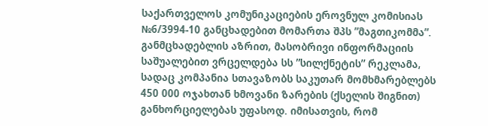საქართველოს კომუნიკაციების ეროვნულ კომისიას №6/3994-10 განცხადებით მომართა შპს ”მაგთიკომმა”. განმცხადებლის აზრით, მასობრივი ინფორმაციის საშუალებით ვრცელდება სს ”სილქნეტის” რეკლამა, სადაც კომპანია სთავაზობს საკუთარ მომხმარებლებს 450 000 ოჯახთან ხმოვანი ზარების (ქსელის შიგნით) განხორციელებას უფასოდ. იმისათვის, რომ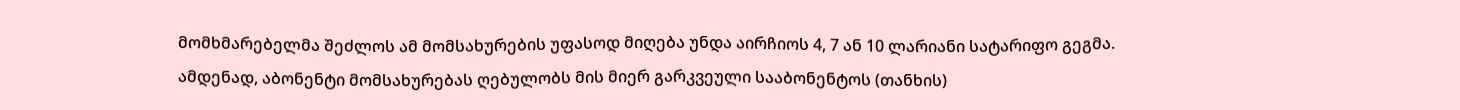მომხმარებელმა შეძლოს ამ მომსახურების უფასოდ მიღება უნდა აირჩიოს 4, 7 ან 10 ლარიანი სატარიფო გეგმა. ამდენად, აბონენტი მომსახურებას ღებულობს მის მიერ გარკვეული სააბონენტოს (თანხის)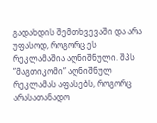გადახდის შემთხვევაში და არა უფასოდ, როგორც ეს რეკლამაშია აღნიშნული. შპს ”მაგთიკომი” აღნიშნულ რეკლამას აფასებს, როგორც არასათანადო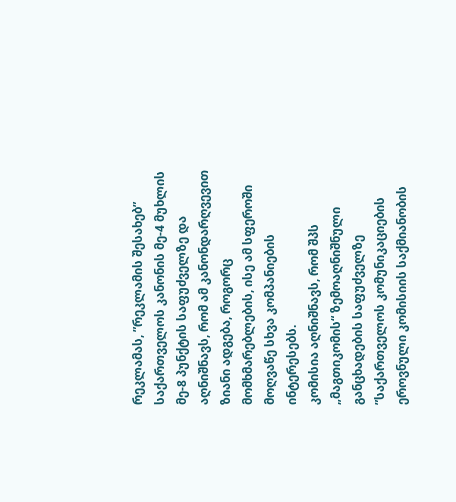რეკლამას, ”რეკლამის შესახებ” საქართველოს კანონის მე-4 მუხლის მე-8 პუნქტის საფუძველზე და აღნიშნავს, რომ ამ კანონდარღვევით ზიანი ადგება, როგორც მომხმარებლების, ისე ამ სფეროში მოღვაწე სხვა კომპანიების ინტერესებს.
კომისია აღნიშნავს, რომ შპს „მაგთიკომის“ ზემოაღნიშნული განცხადების საფუძველზე ”საქართველოს კომუნიკაციების ეროვნული კომისიის საქმიანობის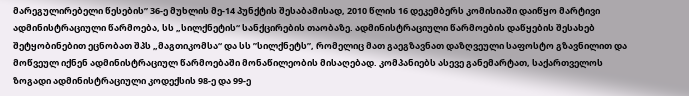მარეგულირებელი წესების” 36-ე მუხლის მე-14 პუნქტის შესაბამისად, 2010 წლის 16 დეკემბერს კომისიაში დაიწყო მარტივი ადმინისტრაციული წარმოება, სს „სილქნეტის“ სანქცირების თაობაზე. ადმინისტრაციული წარმოების დაწყების შესახებ შეტყობინებით ეცნობათ შპს „მაგთიკომსა“ და სს ”სილქნეტს”, რომელიც მათ გაეგზავნათ დაზღვეული საფოსტო გზავნილით და მოწვეულ იქნენ ადმინისტრაციულ წარმოებაში მონაწილეობის მისაღებად. კომპანიებს ასევე განემარტათ, საქართველოს ზოგადი ადმინისტრაციული კოდექსის 98-ე და 99-ე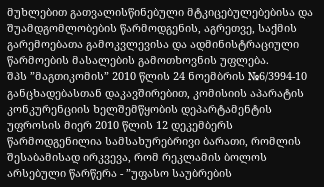მუხლებით გათვალისწინებული მტკიცებულებებისა და შუამდგომლობების წარმოდგენის, აგრეთვე, საქმის გარემოებათა გამოკვლევისა და ადმინისტრაციული წარმოების მასალების გამოთხოვნის უფლება.
შპს ”მაგთიკომის” 2010 წლის 24 ნოემბრის №6/3994-10 განცხადებასთან დაკავშირებით, კომისიის აპარატის კონკურენციის ხელშემწყობის დეპარტამენტის უფროსის მიერ 2010 წლის 12 დეკემბერს წარმოდგენილია სამსახურებრივი ბარათი, რომლის შესაბამისად ირკვევა, რომ რეკლამის ბოლოს არსებული წარწერა - ”უფასო საუბრების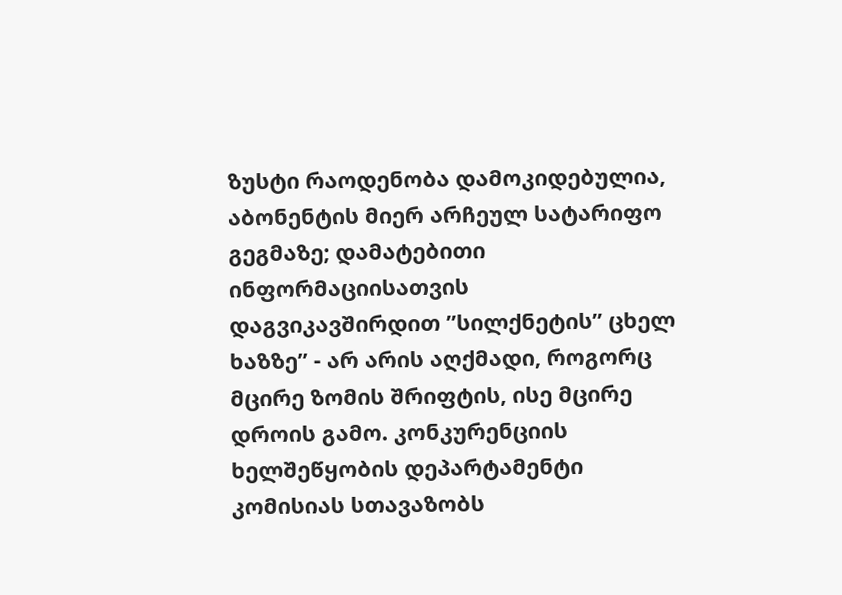ზუსტი რაოდენობა დამოკიდებულია, აბონენტის მიერ არჩეულ სატარიფო გეგმაზე; დამატებითი ინფორმაციისათვის დაგვიკავშირდით ”სილქნეტის” ცხელ ხაზზე” - არ არის აღქმადი, როგორც მცირე ზომის შრიფტის, ისე მცირე დროის გამო. კონკურენციის ხელშეწყობის დეპარტამენტი კომისიას სთავაზობს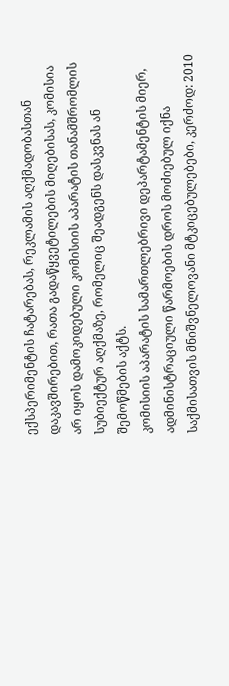ექსპერიმენტის ჩატარებას, რეკლამის აღქმადობასთან დაკავშირებით, რათა გადაწყვეტილების მიღებისას, კომისია არ იყოს დამოკიდებული კომისიის აპარატის თანამშრომლის სუბიექტურ აღქმაზე, რომელიც შეადგენს დასკვნას ან შემოწმების აქტს.
კომისიის აპარატის სამართლებრივი დეპარტამენტის მიერ, ადმინისტრაციული წარმოების დროს მოძიებულ იქნა საქმისათვის მნიშვნელოვანი მტკიცებულებები, კერძოდ: 2010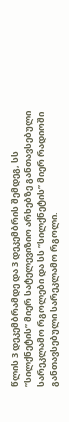წლის 3 დეკემბრამდე და 3 დეკემბრის შემდეგ, სს ”სილქნეტის” მიერ სატელევიზიო არხებზე განთავსებული სარეკლამო რგოლები და სს ”სილქნეტის” მიერ რადიოში განთავსებული სარეკლამო რგოლი.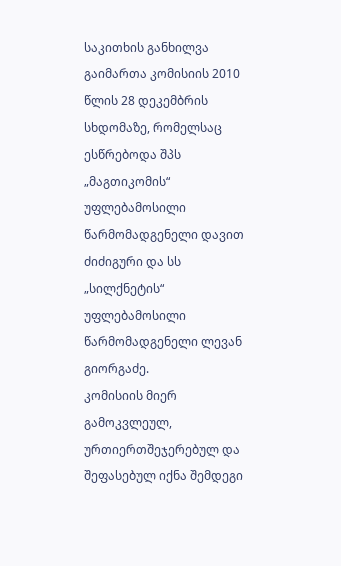საკითხის განხილვა გაიმართა კომისიის 2010 წლის 28 დეკემბრის სხდომაზე, რომელსაც ესწრებოდა შპს „მაგთიკომის“ უფლებამოსილი წარმომადგენელი დავით ძიძიგური და სს „სილქნეტის“ უფლებამოსილი წარმომადგენელი ლევან გიორგაძე.
კომისიის მიერ გამოკვლეულ, ურთიერთშეჯერებულ და შეფასებულ იქნა შემდეგი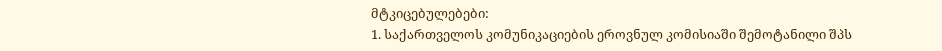მტკიცებულებები:
1. საქართველოს კომუნიკაციების ეროვნულ კომისიაში შემოტანილი შპს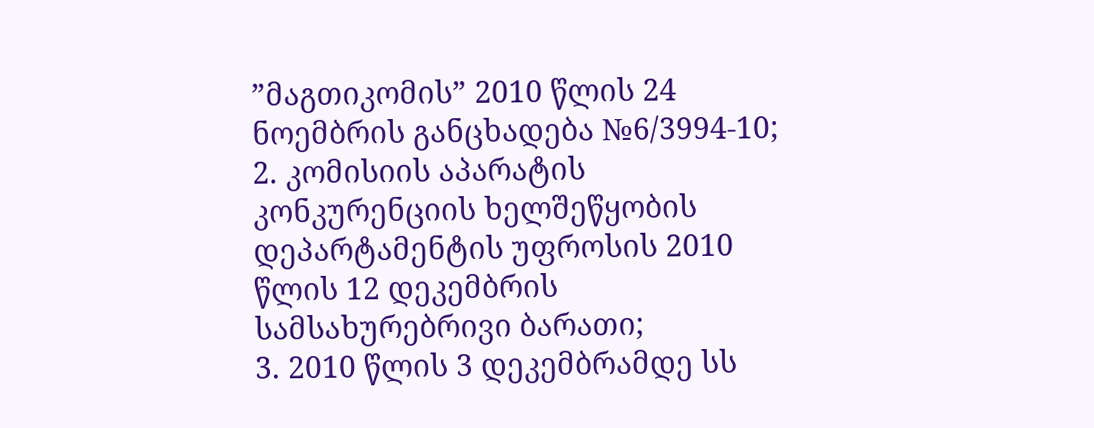”მაგთიკომის” 2010 წლის 24 ნოემბრის განცხადება №6/3994-10;
2. კომისიის აპარატის კონკურენციის ხელშეწყობის დეპარტამენტის უფროსის 2010 წლის 12 დეკემბრის სამსახურებრივი ბარათი;
3. 2010 წლის 3 დეკემბრამდე სს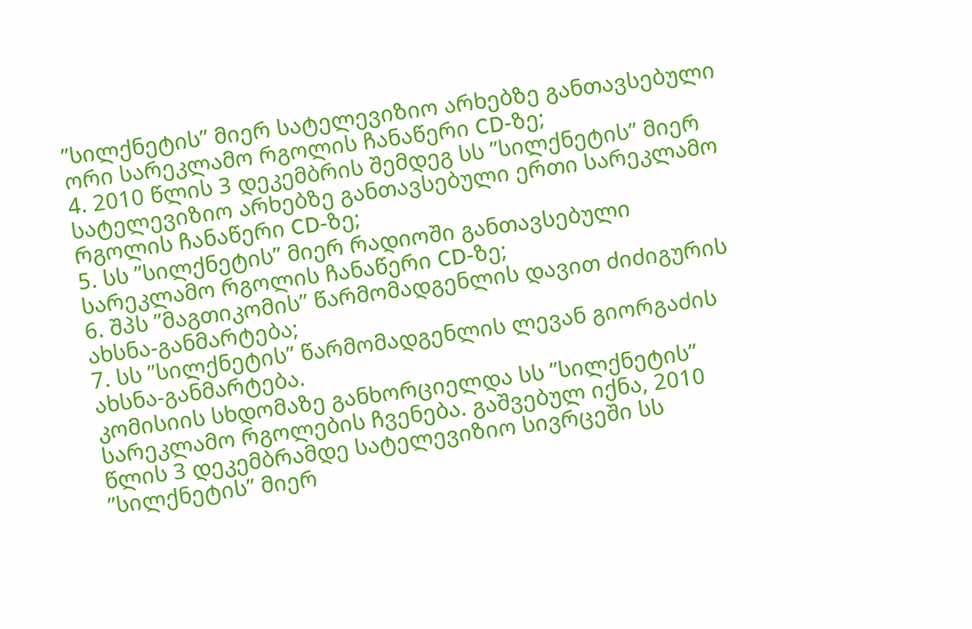”სილქნეტის” მიერ სატელევიზიო არხებზე განთავსებული ორი სარეკლამო რგოლის ჩანაწერი CD-ზე;
4. 2010 წლის 3 დეკემბრის შემდეგ სს ”სილქნეტის” მიერ სატელევიზიო არხებზე განთავსებული ერთი სარეკლამო რგოლის ჩანაწერი CD-ზე;
5. სს ”სილქნეტის” მიერ რადიოში განთავსებული სარეკლამო რგოლის ჩანაწერი CD-ზე;
6. შპს ”მაგთიკომის” წარმომადგენლის დავით ძიძიგურის ახსნა-განმარტება;
7. სს ”სილქნეტის” წარმომადგენლის ლევან გიორგაძის ახსნა-განმარტება.
კომისიის სხდომაზე განხორციელდა სს ”სილქნეტის” სარეკლამო რგოლების ჩვენება. გაშვებულ იქნა, 2010 წლის 3 დეკემბრამდე სატელევიზიო სივრცეში სს ”სილქნეტის” მიერ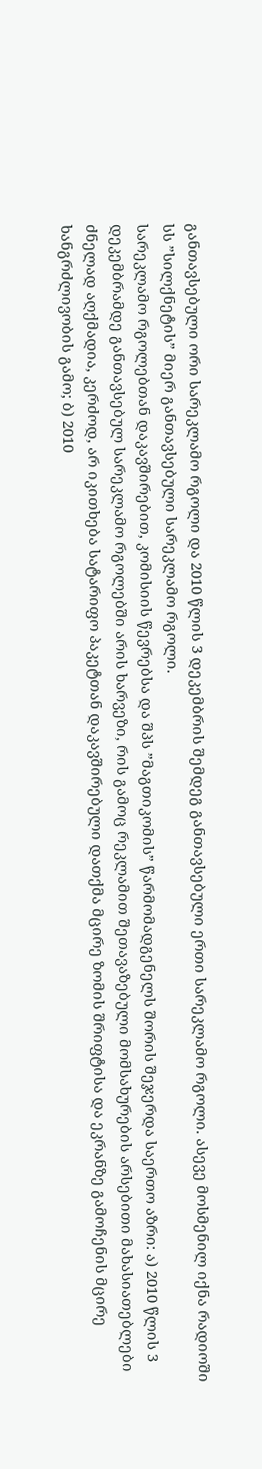განთავსებული ორი სარეკლამო რგოლი და 2010 წლის 3 დეკემბრის შემდეგ განთავსებული ერთი სარეკლამო რგოლი. ასევე მოსმენილ იქნა რადიოში სს ”სილქნეტის” მიერ განთავსებული სარეკლამო რგოლი.
სარეკლამო რგოლებთან დაკავშირებით, კომისიის წევრებსა და შპს ”მაგთიკომის” წარმომადგენელს შორის შეჯერდა საერთო აზრი: ა) 2010 წლის 3 დეკემბრამდე განთავსებულ სარეკლამო რგოლებში არის ხარვეზი, რის გამოც რეკლამით შეთავაზებული მომსახურების არსებითი მახასიათებლები ძნელად აღქმადია, კერძოდ, არ იკითხება სატარიფო პაკეტთან დაკავშირებული დათქმა მცირე ზომის შრიფტისა და ეკრანზე გამოჩენის მცირე ხანგრძლივობის გამო; ბ) 2010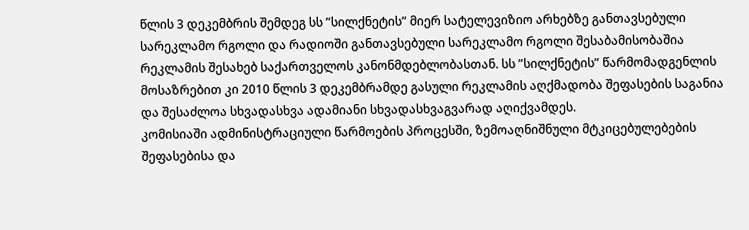წლის 3 დეკემბრის შემდეგ სს ”სილქნეტის” მიერ სატელევიზიო არხებზე განთავსებული სარეკლამო რგოლი და რადიოში განთავსებული სარეკლამო რგოლი შესაბამისობაშია რეკლამის შესახებ საქართველოს კანონმდებლობასთან. სს ”სილქნეტის” წარმომადგენლის მოსაზრებით კი 2010 წლის 3 დეკემბრამდე გასული რეკლამის აღქმადობა შეფასების საგანია და შესაძლოა სხვადასხვა ადამიანი სხვადასხვაგვარად აღიქვამდეს.
კომისიაში ადმინისტრაციული წარმოების პროცესში, ზემოაღნიშნული მტკიცებულებების შეფასებისა და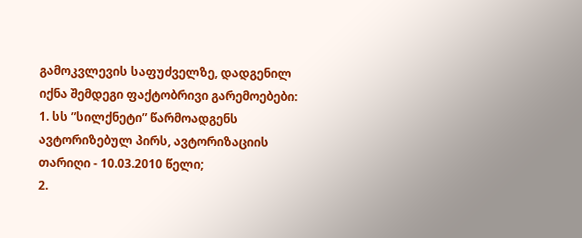გამოკვლევის საფუძველზე, დადგენილ იქნა შემდეგი ფაქტობრივი გარემოებები:
1. სს ”სილქნეტი” წარმოადგენს ავტორიზებულ პირს, ავტორიზაციის თარიღი - 10.03.2010 წელი;
2.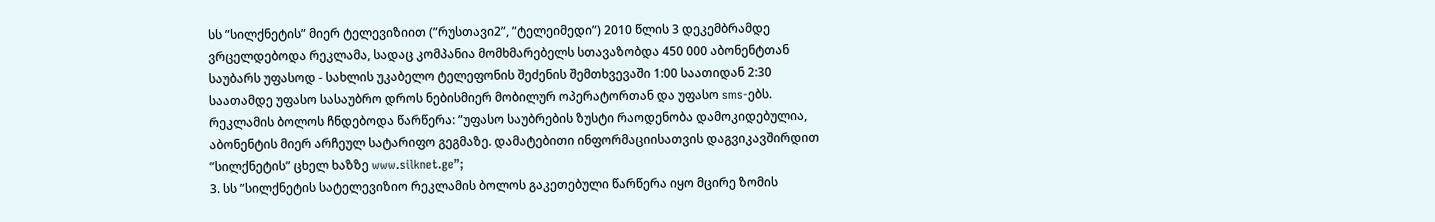სს ”სილქნეტის” მიერ ტელევიზიით (”რუსთავი2”, ”ტელეიმედი”) 2010 წლის 3 დეკემბრამდე ვრცელდებოდა რეკლამა, სადაც კომპანია მომხმარებელს სთავაზობდა 450 000 აბონენტთან საუბარს უფასოდ - სახლის უკაბელო ტელეფონის შეძენის შემთხვევაში 1:00 საათიდან 2:30 საათამდე უფასო სასაუბრო დროს ნებისმიერ მობილურ ოპერატორთან და უფასო sms-ებს. რეკლამის ბოლოს ჩნდებოდა წარწერა: ”უფასო საუბრების ზუსტი რაოდენობა დამოკიდებულია, აბონენტის მიერ არჩეულ სატარიფო გეგმაზე. დამატებითი ინფორმაციისათვის დაგვიკავშირდით ”სილქნეტის” ცხელ ხაზზე www.silknet.ge”;
3. სს ”სილქნეტის სატელევიზიო რეკლამის ბოლოს გაკეთებული წარწერა იყო მცირე ზომის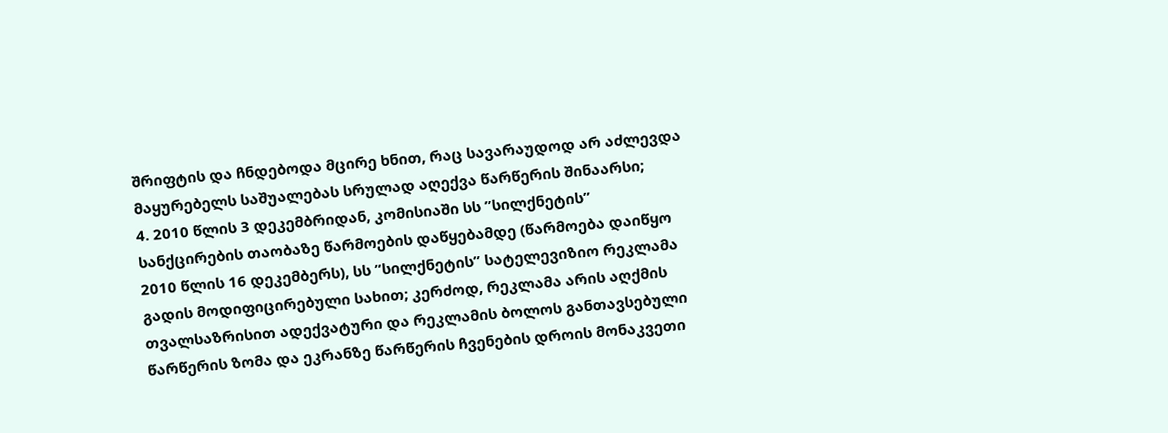შრიფტის და ჩნდებოდა მცირე ხნით, რაც სავარაუდოდ არ აძლევდა მაყურებელს საშუალებას სრულად აღექვა წარწერის შინაარსი;
4. 2010 წლის 3 დეკემბრიდან, კომისიაში სს ”სილქნეტის” სანქცირების თაობაზე წარმოების დაწყებამდე (წარმოება დაიწყო 2010 წლის 16 დეკემბერს), სს ”სილქნეტის” სატელევიზიო რეკლამა გადის მოდიფიცირებული სახით; კერძოდ, რეკლამა არის აღქმის თვალსაზრისით ადექვატური და რეკლამის ბოლოს განთავსებული წარწერის ზომა და ეკრანზე წარწერის ჩვენების დროის მონაკვეთი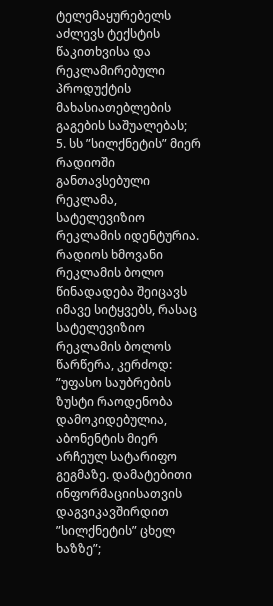ტელემაყურებელს აძლევს ტექსტის წაკითხვისა და რეკლამირებული პროდუქტის მახასიათებლების გაგების საშუალებას;
5. სს ”სილქნეტის” მიერ რადიოში განთავსებული რეკლამა, სატელევიზიო რეკლამის იდენტურია. რადიოს ხმოვანი რეკლამის ბოლო წინადადება შეიცავს იმავე სიტყვებს, რასაც სატელევიზიო რეკლამის ბოლოს წარწერა, კერძოდ: ”უფასო საუბრების ზუსტი რაოდენობა დამოკიდებულია, აბონენტის მიერ არჩეულ სატარიფო გეგმაზე. დამატებითი ინფორმაციისათვის დაგვიკავშირდით ”სილქნეტის” ცხელ ხაზზე”;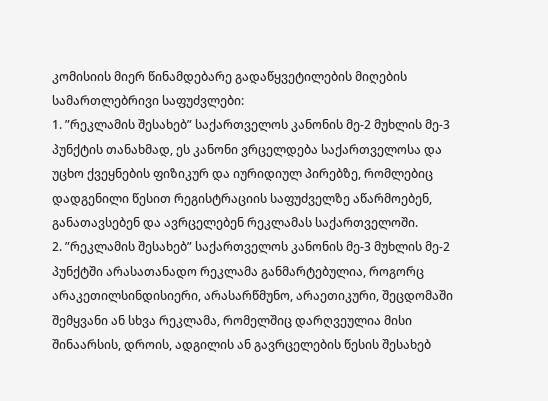კომისიის მიერ წინამდებარე გადაწყვეტილების მიღების სამართლებრივი საფუძვლები:
1. ”რეკლამის შესახებ” საქართველოს კანონის მე-2 მუხლის მე-3 პუნქტის თანახმად, ეს კანონი ვრცელდება საქართველოსა და უცხო ქვეყნების ფიზიკურ და იურიდიულ პირებზე, რომლებიც დადგენილი წესით რეგისტრაციის საფუძველზე აწარმოებენ, განათავსებენ და ავრცელებენ რეკლამას საქართველოში.
2. ”რეკლამის შესახებ” საქართველოს კანონის მე-3 მუხლის მე-2 პუნქტში არასათანადო რეკლამა განმარტებულია, როგორც არაკეთილსინდისიერი, არასარწმუნო, არაეთიკური, შეცდომაში შემყვანი ან სხვა რეკლამა, რომელშიც დარღვეულია მისი შინაარსის, დროის, ადგილის ან გავრცელების წესის შესახებ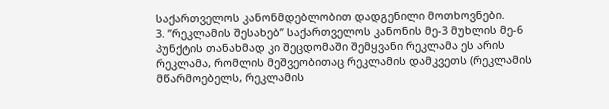საქართველოს კანონმდებლობით დადგენილი მოთხოვნები.
3. ”რეკლამის შესახებ” საქართველოს კანონის მე-3 მუხლის მე-6 პუნქტის თანახმად კი შეცდომაში შემყვანი რეკლამა ეს არის რეკლამა, რომლის მეშვეობითაც რეკლამის დამკვეთს (რეკლამის მწარმოებელს, რეკლამის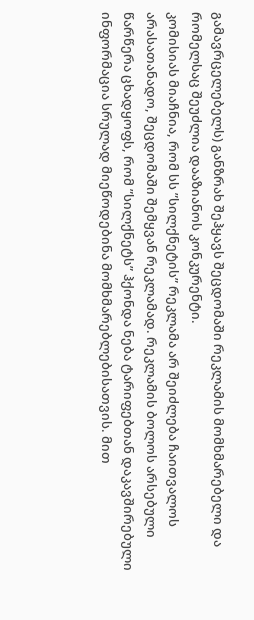გამავრცელებელს) განზრახ შეჰყავს შეცდომაში რეკლამის მომხმარებელი და რომელსაც შეუძლია დააზიანოს კონკურენტი.
კომისიას მიაჩნია, რომ სს ”სილქნეტის” რეკლამა არ შეიძლება ჩაითვალოს არასათანადო, შეცდომაში შემყვან რეკლამად. რეკლამის ბოლოს არსებული წარწერა ცხადყოფს, რომ ”სილქნეტს” ჰქონდა ნება ტარიფებთან დაკავშირებული ინფორმაცია სრულად მიეწოდებინა მომხმარებლებისათვის. მით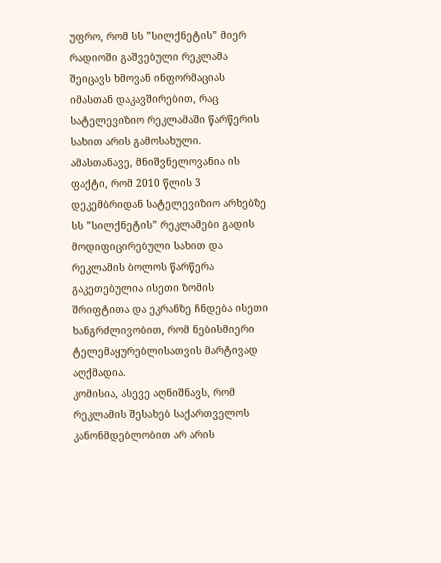უფრო, რომ სს ”სილქნეტის” მიერ რადიოში გაშვებული რეკლამა შეიცავს ხმოვან ინფორმაციას იმასთან დაკავშირებით, რაც სატელევიზიო რეკლამაში წარწერის სახით არის გამოსახული.
ამასთანავე, მნიშვნელოვანია ის ფაქტი, რომ 2010 წლის 3 დეკემბრიდან სატელევიზიო არხებზე სს ”სილქნეტის” რეკლამები გადის მოდიფიცირებული სახით და რეკლამის ბოლოს წარწერა გაკეთებულია ისეთი ზომის შრიფტითა და ეკრანზე ჩნდება ისეთი ხანგრძლივობით, რომ ნებისმიერი ტელემაყურებლისათვის მარტივად აღქმადია.
კომისია, ასევე აღნიშნავს, რომ რეკლამის შესახებ საქართველოს კანონმდებლობით არ არის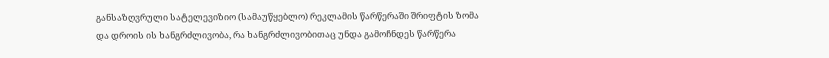განსაზღვრული სატელევიზიო (სამაუწყებლო) რეკლამის წარწერაში შრიფტის ზომა და დროის ის ხანგრძლივობა, რა ხანგრძლივობითაც უნდა გამოჩნდეს წარწერა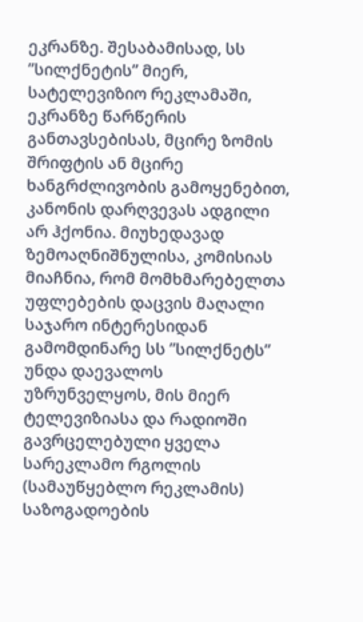ეკრანზე. შესაბამისად, სს ”სილქნეტის” მიერ, სატელევიზიო რეკლამაში, ეკრანზე წარწერის განთავსებისას, მცირე ზომის შრიფტის ან მცირე ხანგრძლივობის გამოყენებით, კანონის დარღვევას ადგილი არ ჰქონია. მიუხედავად ზემოაღნიშნულისა, კომისიას მიაჩნია, რომ მომხმარებელთა უფლებების დაცვის მაღალი საჯარო ინტერესიდან გამომდინარე სს ”სილქნეტს” უნდა დაევალოს უზრუნველყოს, მის მიერ ტელევიზიასა და რადიოში გავრცელებული ყველა სარეკლამო რგოლის (სამაუწყებლო რეკლამის) საზოგადოების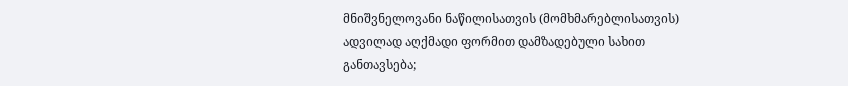მნიშვნელოვანი ნაწილისათვის (მომხმარებლისათვის) ადვილად აღქმადი ფორმით დამზადებული სახით განთავსება;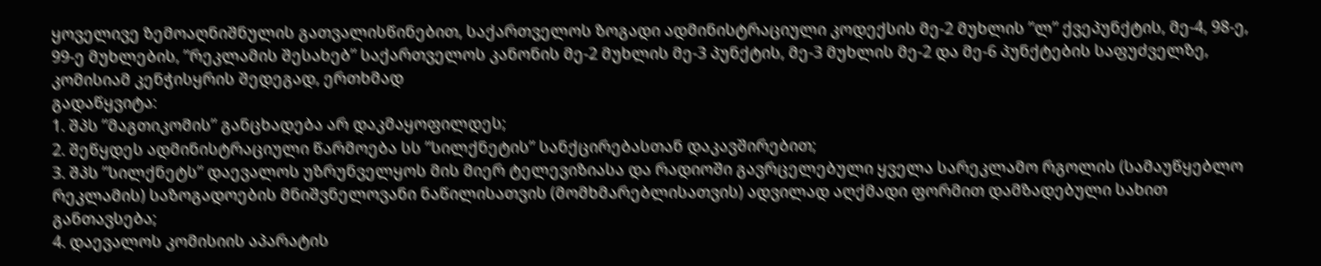ყოველივე ზემოაღნიშნულის გათვალისწინებით, საქართველოს ზოგადი ადმინისტრაციული კოდექსის მე-2 მუხლის ”ლ” ქვეპუნქტის, მე-4, 98-ე, 99-ე მუხლების, ”რეკლამის შესახებ” საქართველოს კანონის მე-2 მუხლის მე-3 პუნქტის, მე-3 მუხლის მე-2 და მე-6 პუნქტების საფუძველზე, კომისიამ კენჭისყრის შედეგად, ერთხმად
გადაწყვიტა:
1. შპს ”მაგთიკომის” განცხადება არ დაკმაყოფილდეს;
2. შეწყდეს ადმინისტრაციული წარმოება სს ”სილქნეტის” სანქცირებასთან დაკავშირებით;
3. შპს ”სილქნეტს” დაევალოს უზრუნველყოს მის მიერ ტელევიზიასა და რადიოში გავრცელებული ყველა სარეკლამო რგოლის (სამაუწყებლო რეკლამის) საზოგადოების მნიშვნელოვანი ნაწილისათვის (მომხმარებლისათვის) ადვილად აღქმადი ფორმით დამზადებული სახით განთავსება;
4. დაევალოს კომისიის აპარატის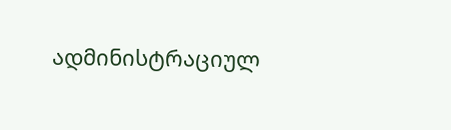ადმინისტრაციულ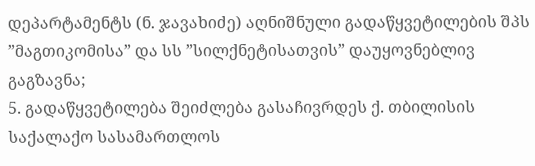დეპარტამენტს (ნ. ჯავახიძე) აღნიშნული გადაწყვეტილების შპს ”მაგთიკომისა” და სს ”სილქნეტისათვის” დაუყოვნებლივ გაგზავნა;
5. გადაწყვეტილება შეიძლება გასაჩივრდეს ქ. თბილისის საქალაქო სასამართლოს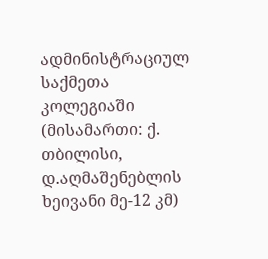ადმინისტრაციულ საქმეთა კოლეგიაში (მისამართი: ქ. თბილისი, დ.აღმაშენებლის ხეივანი მე-12 კმ)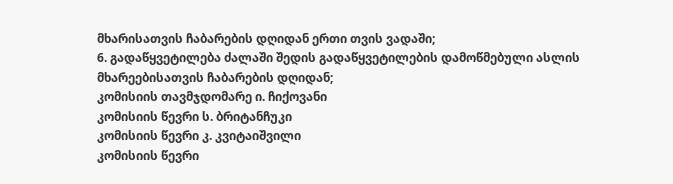მხარისათვის ჩაბარების დღიდან ერთი თვის ვადაში;
6. გადაწყვეტილება ძალაში შედის გადაწყვეტილების დამოწმებული ასლის მხარეებისათვის ჩაბარების დღიდან;
კომისიის თავმჯდომარე ი. ჩიქოვანი
კომისიის წევრი ს. ბრიტანჩუკი
კომისიის წევრი კ. კვიტაიშვილი
კომისიის წევრი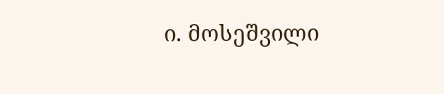ი. მოსეშვილი